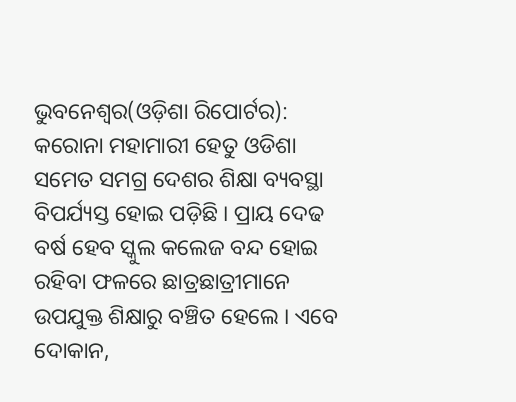ଭୁବନେଶ୍ୱର(ଓଡ଼ିଶା ରିପୋର୍ଟର): କରୋନା ମହାମାରୀ ହେତୁ ଓଡିଶା ସମେତ ସମଗ୍ର ଦେଶର ଶିକ୍ଷା ବ୍ୟବସ୍ଥା ବିପର୍ଯ୍ୟସ୍ତ ହୋଇ ପଡ଼ିଛି । ପ୍ରାୟ ଦେଢ ବର୍ଷ ହେବ ସ୍କୁଲ କଲେଜ ବନ୍ଦ ହୋଇ ରହିବା ଫଳରେ ଛାତ୍ରଛାତ୍ରୀମାନେ ଉପଯୁକ୍ତ ଶିକ୍ଷାରୁ ବଞ୍ଚିତ ହେଲେ । ଏବେ ଦୋକାନ,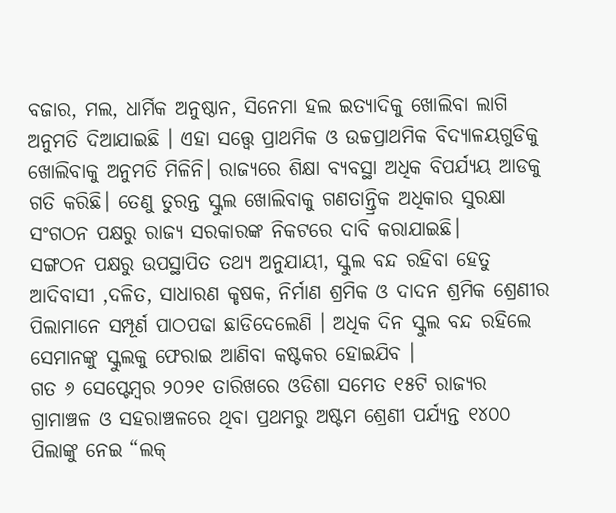ବଜାର, ମଲ, ଧାର୍ମିକ ଅନୁଷ୍ଠାନ, ସିନେମା ହଲ ଇତ୍ୟାଦିକୁ ଖୋଲିବା ଲାଗି ଅନୁମତି ଦିଆଯାଇଛି । ଏହା ସତ୍ତ୍ୱେ ପ୍ରାଥମିକ ଓ ଉଚ୍ଚପ୍ରାଥମିକ ବିଦ୍ୟାଳୟଗୁଡିକୁ ଖୋଲିବାକୁ ଅନୁମତି ମିଳିନି। ରାଜ୍ୟରେ ଶିକ୍ଷା ବ୍ୟବସ୍ଥା ଅଧିକ ବିପର୍ଯ୍ୟୟ ଆଡକୁ ଗତି କରିଛି। ତେଣୁ ତୁରନ୍ତ ସ୍କୁଲ ଖୋଲିବାକୁ ଗଣତାନ୍ତ୍ରିକ ଅଧିକାର ସୁରକ୍ଷା ସଂଗଠନ ପକ୍ଷରୁ ରାଜ୍ୟ ସରକାରଙ୍କ ନିକଟରେ ଦାବି କରାଯାଇଛି।
ସଙ୍ଗଠନ ପକ୍ଷରୁ ଉପସ୍ଥାପିତ ତଥ୍ୟ ଅନୁଯାୟୀ, ସ୍କୁଲ ବନ୍ଦ ରହିବା ହେତୁ ଆଦିବାସୀ ,ଦଳିତ, ସାଧାରଣ କୃଷକ, ନିର୍ମାଣ ଶ୍ରମିକ ଓ ଦାଦନ ଶ୍ରମିକ ଶ୍ରେଣୀର ପିଲାମାନେ ସମ୍ପୂର୍ଣ ପାଠପଢା ଛାଡିଦେଲେଣି । ଅଧିକ ଦିନ ସ୍କୁଲ ବନ୍ଦ ରହିଲେ ସେମାନଙ୍କୁ ସ୍କୁଲକୁ ଫେରାଇ ଆଣିବା କଷ୍ଟକର ହୋଇଯିବ ।
ଗତ ୬ ସେପ୍ଟେମ୍ବର ୨୦୨୧ ତାରିଖରେ ଓଡିଶା ସମେତ ୧୫ଟି ରାଜ୍ୟର ଗ୍ରାମାଞ୍ଚଳ ଓ ସହରାଞ୍ଚଳରେ ଥିବା ପ୍ରଥମରୁ ଅଷ୍ଟମ ଶ୍ରେଣୀ ପର୍ଯ୍ୟନ୍ତ ୧୪୦୦ ପିଲାଙ୍କୁ ନେଇ “ଲକ୍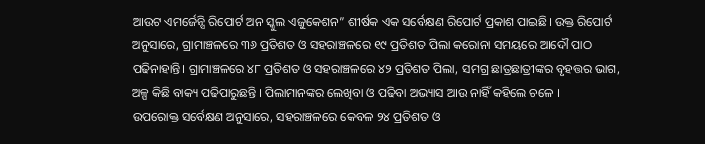ଆଉଟ ଏମର୍ଜେନ୍ସି ରିପୋର୍ଟ ଅନ ସ୍କୁଲ ଏଜୁକେଶନ” ଶୀର୍ଷକ ଏକ ସର୍ବେକ୍ଷଣ ରିପୋର୍ଟ ପ୍ରକାଶ ପାଇଛି। ଉକ୍ତ ରିପୋର୍ଟ ଅନୁସାରେ, ଗ୍ରାମାଞ୍ଚଳରେ ୩୬ ପ୍ରତିଶତ ଓ ସହରାଞ୍ଚଳରେ ୧୯ ପ୍ରତିଶତ ପିଲା କରୋନା ସମୟରେ ଆଦୌ ପାଠ ପଢିନାହାନ୍ତି। ଗ୍ରାମାଞ୍ଚଳରେ ୪୮ ପ୍ରତିଶତ ଓ ସହରାଞ୍ଚଳରେ ୪୨ ପ୍ରତିଶତ ପିଲା, ସମଗ୍ର ଛାତ୍ରଛାତ୍ରୀଙ୍କର ବୃହତ୍ତର ଭାଗ, ଅଳ୍ପ କିଛି ବାକ୍ୟ ପଢିପାରୁଛନ୍ତି । ପିଲାମାନଙ୍କର ଲେଖିବା ଓ ପଢିବା ଅଭ୍ୟାସ ଆଉ ନାହିଁ କହିଲେ ଚଳେ ।
ଉପରୋକ୍ତ ସର୍ବେକ୍ଷଣ ଅନୁସାରେ, ସହରାଞ୍ଚଳରେ କେବଳ ୨୪ ପ୍ରତିଶତ ଓ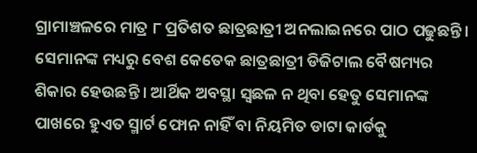ଗ୍ରାମାଞ୍ଚଳରେ ମାତ୍ର ୮ ପ୍ରତିଶତ ଛାତ୍ରଛାତ୍ରୀ ଅନଲାଇନରେ ପାଠ ପଢୁଛନ୍ତି । ସେମାନଙ୍କ ମଧ୍ୟରୁ ବେଶ କେତେକ ଛାତ୍ରଛାତ୍ରୀ ଡିଜିଟାଲ ବୈଷମ୍ୟର ଶିକାର ହେଉଛନ୍ତି । ଆର୍ଥିକ ଅବସ୍ଥା ସ୍ଵଛଳ ନ ଥିବା ହେତୁ ସେମାନଙ୍କ ପାଖରେ ହୁଏତ ସ୍ମାର୍ଟ ଫୋନ ନାହିଁ ବା ନିୟମିତ ଡାଟା କାର୍ଡକୁ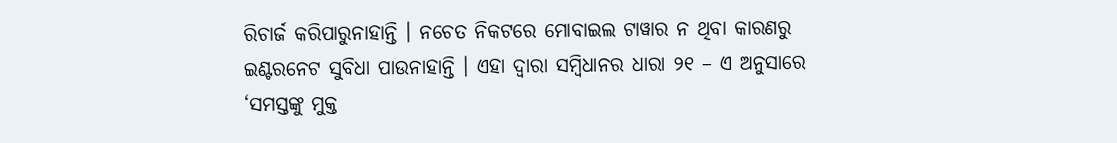ରିଚାର୍ଜ କରିପାରୁନାହାନ୍ତି । ନଚେତ ନିକଟରେ ମୋବାଇଲ ଟାୱାର ନ ଥିବା କାରଣରୁ ଇଣ୍ଟରନେଟ ସୁବିଧା ପାଉନାହାନ୍ତି । ଏହା ଦ୍ଵାରା ସମ୍ବିଧାନର ଧାରା ୨୧ – ଏ ଅନୁସାରେ ‘ସମସ୍ତଙ୍କୁ ମୁକ୍ତ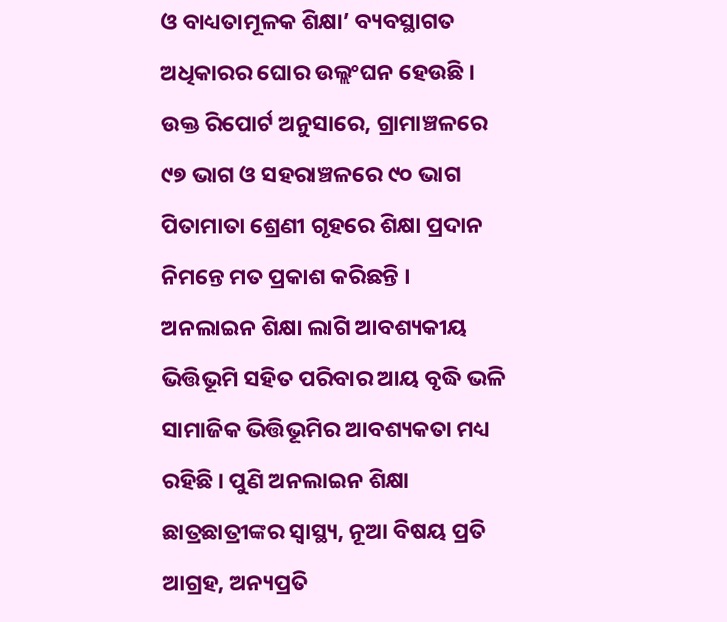ଓ ବାଧ୍ୟତାମୂଳକ ଶିକ୍ଷା’ ବ୍ୟବସ୍ଥାଗତ ଅଧିକାରର ଘୋର ଉଲ୍ଲଂଘନ ହେଉଛି । ଉକ୍ତ ରିପୋର୍ଟ ଅନୁସାରେ, ଗ୍ରାମାଞ୍ଚଳରେ ୯୭ ଭାଗ ଓ ସହରାଞ୍ଚଳରେ ୯୦ ଭାଗ ପିତାମାତା ଶ୍ରେଣୀ ଗୃହରେ ଶିକ୍ଷା ପ୍ରଦାନ ନିମନ୍ତେ ମତ ପ୍ରକାଶ କରିଛନ୍ତି ।
ଅନଲାଇନ ଶିକ୍ଷା ଲାଗି ଆବଶ୍ୟକୀୟ ଭିତ୍ତିଭୂମି ସହିତ ପରିବାର ଆୟ ବୃଦ୍ଧି ଭଳି ସାମାଜିକ ଭିତ୍ତିଭୂମିର ଆବଶ୍ୟକତା ମଧ୍ୟ ରହିଛି । ପୁଣି ଅନଲାଇନ ଶିକ୍ଷା ଛାତ୍ରଛାତ୍ରୀଙ୍କର ସ୍ୱାସ୍ଥ୍ୟ, ନୂଆ ବିଷୟ ପ୍ରତି ଆଗ୍ରହ, ଅନ୍ୟପ୍ରତି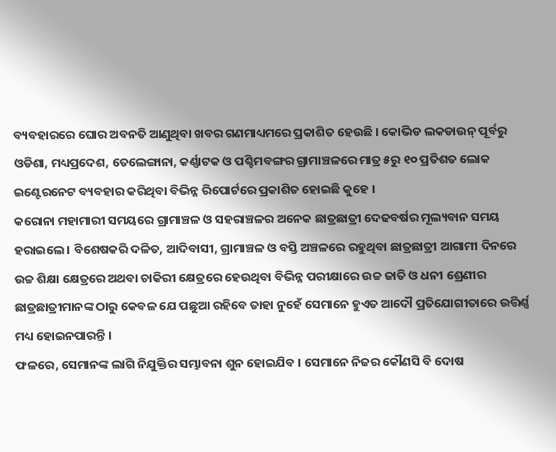ବ୍ୟବହାରରେ ଘୋର ଅବନତି ଆଣୁଥିବା ଖବର ଗଣମାଧ୍ୟମରେ ପ୍ରକାଶିତ ହେଉଛି । କୋଭିଡ ଲକଡାଉନ୍ ପୂର୍ବରୁ ଓଡିଶା, ମଧ୍ୟପ୍ରଦେଶ, ତେଲେଙ୍ଗାନା, କର୍ଣ୍ଣାଟକ ଓ ପଶ୍ଚିମବଙ୍ଗର ଗ୍ରାମାଞ୍ଚଳରେ ମାତ୍ର ୫ରୁ ୧୦ ପ୍ରତିଶତ ଲୋକ ଇଣ୍ଟେରନେଟ ବ୍ୟବହାର କରିଥିବା ବିଭିନ୍ନ ରିପୋର୍ଟରେ ପ୍ରକାଶିତ ହୋଇଛି କୁହେ ।
କରୋନା ମହାମାରୀ ସମୟରେ ଗ୍ରାମାଞ୍ଚଳ ଓ ସହରାଞ୍ଚଳର ଅନେକ ଛାତ୍ରଛାତ୍ରୀ ଦେଢବର୍ଷର ମୂଲ୍ୟବାନ ସମୟ ହରାଇଲେ । ବିଶେଷକରି ଦଳିତ, ଆଦିବାସୀ, ଗ୍ରାମାଞ୍ଚଳ ଓ ବସ୍ତି ଅଞ୍ଚଳରେ ରହୁଥିବା ଛାତ୍ରଛାତ୍ରୀ ଆଗାମୀ ଦିନରେ ଉଚ୍ଚ ଶିକ୍ଷା କ୍ଷେତ୍ରରେ ଅଥବା ଚାକିରୀ କ୍ଷେତ୍ରରେ ହେଉଥିବା ବିଭିନ୍ନ ପରୀକ୍ଷାରେ ଉଚ୍ଚ ଜାତି ଓ ଧନୀ ଶ୍ରେଣୀର ଛାତ୍ରଛାତ୍ରୀମାନଙ୍କ ଠାରୁ କେବଳ ଯେ ପଛୁଆ ରହିବେ ତାହା ନୁହେଁ ସେମାନେ ହୁଏତ ଆଦୌ ପ୍ରତିଯୋଗୀତାରେ ଉତ୍ତିର୍ଣ୍ଣ ମଧ୍ୟ ହୋଇନପାରନ୍ତି ।
ଫଳରେ, ସେମାନଙ୍କ ଲାଗି ନିଯୁକ୍ତିର ସମ୍ଭାବନା ଶୁନ ହୋଇଯିବ । ସେମାନେ ନିଜର କୌଣସି ବି ଦୋଷ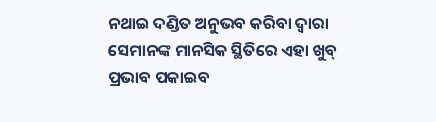ନଥାଇ ଦଣ୍ଡିତ ଅନୁଭବ କରିବା ଦ୍ଵାରା ସେମାନଙ୍କ ମାନସିକ ସ୍ଥିତିରେ ଏହା ଖୁବ୍ ପ୍ରଭାବ ପକାଇବ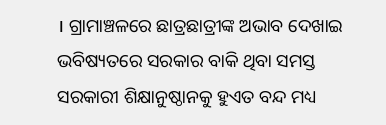। ଗ୍ରାମାଞ୍ଚଳରେ ଛାତ୍ରଛାତ୍ରୀଙ୍କ ଅଭାବ ଦେଖାଇ ଭବିଷ୍ୟତରେ ସରକାର ବାକି ଥିବା ସମସ୍ତ ସରକାରୀ ଶିକ୍ଷାନୁଷ୍ଠାନକୁ ହୁଏତ ବନ୍ଦ ମଧ୍ୟ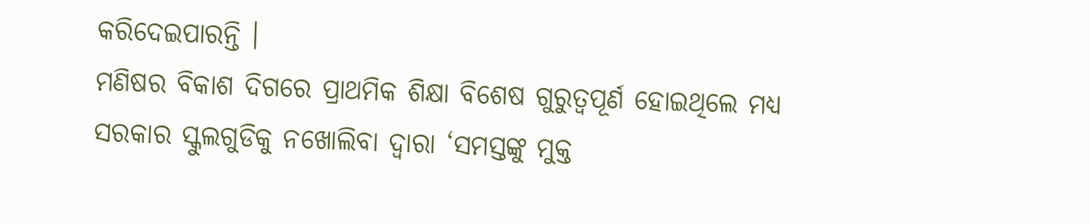କରିଦେଇପାରନ୍ତି ।
ମଣିଷର ବିକାଶ ଦିଗରେ ପ୍ରାଥମିକ ଶିକ୍ଷା ବିଶେଷ ଗୁରୁତ୍ୱପୂର୍ଣ ହୋଇଥିଲେ ମଧ୍ୟ ସରକାର ସ୍କୁଲଗୁଡିକୁ ନଖୋଲିବା ଦ୍ଵାରା ‘ସମସ୍ତଙ୍କୁ ମୁକ୍ତ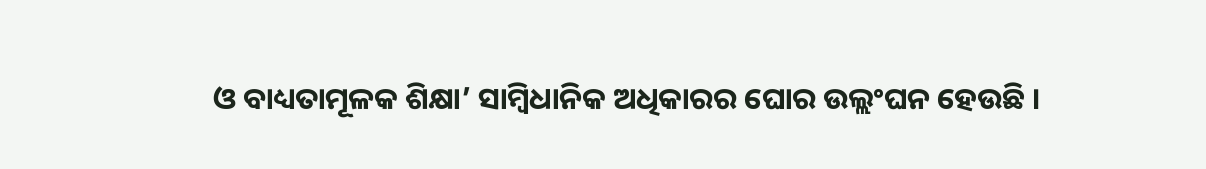ଓ ବାଧ୍ୟତାମୂଳକ ଶିକ୍ଷା’ ସାମ୍ବିଧାନିକ ଅଧିକାରର ଘୋର ଉଲ୍ଲଂଘନ ହେଉଛି ।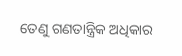ତେଣୁ ଗଣତାନ୍ତ୍ରିକ ଅଧିକାର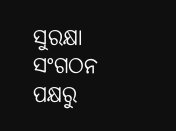ସୁରକ୍ଷା ସଂଗଠନ ପକ୍ଷରୁ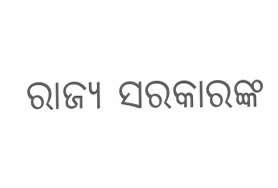ରାଜ୍ୟ ସରକାରଙ୍କ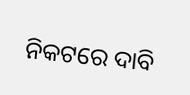ନିକଟରେ ଦାବି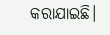କରାଯାଇଛି।